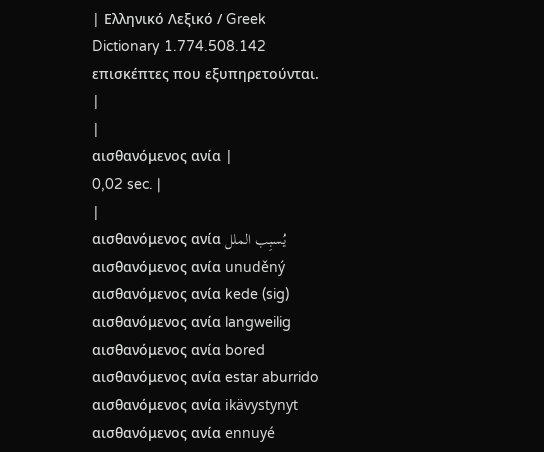| Ελληνικό Λεξικό / Greek Dictionary 1.774.508.142 επισκέπτες που εξυπηρετούνται. |
|
αισθανόμενος ανία |
0,02 sec. |
|
αισθανόμενος ανία يُسبِب الملل αισθανόμενος ανία unuděný αισθανόμενος ανία kede (sig) αισθανόμενος ανία langweilig αισθανόμενος ανία bored αισθανόμενος ανία estar aburrido αισθανόμενος ανία ikävystynyt αισθανόμενος ανία ennuyé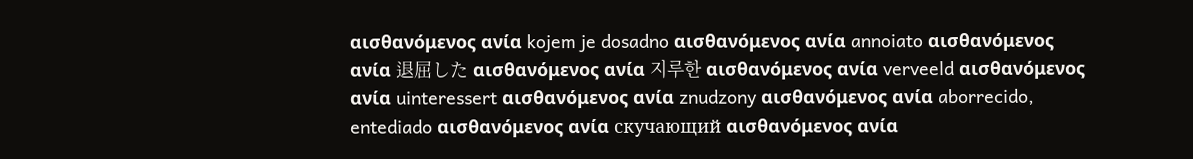αισθανόμενος ανία kojem je dosadno αισθανόμενος ανία annoiato αισθανόμενος ανία 退屈した αισθανόμενος ανία 지루한 αισθανόμενος ανία verveeld αισθανόμενος ανία uinteressert αισθανόμενος ανία znudzony αισθανόμενος ανία aborrecido, entediado αισθανόμενος ανία скучающий αισθανόμενος ανία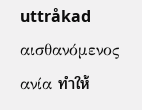uttråkad αισθανόμενος ανία ทำให้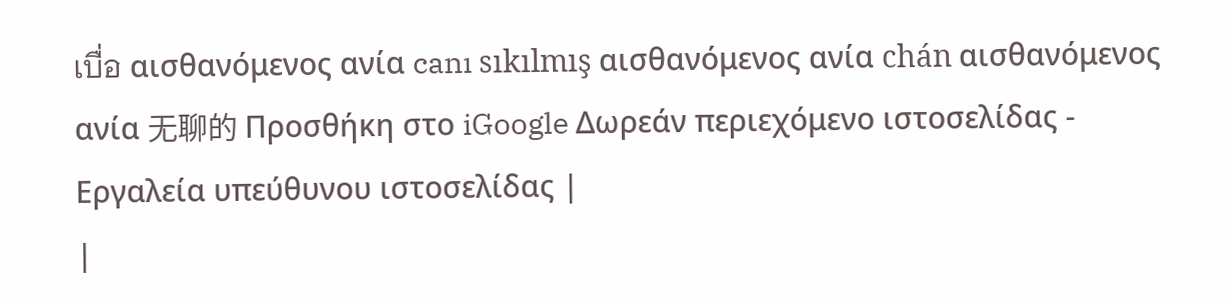เบื่อ αισθανόμενος ανία canı sıkılmış αισθανόμενος ανία chán αισθανόμενος ανία 无聊的 Προσθήκη στο iGoogle Δωρεάν περιεχόμενο ιστοσελίδας - Εργαλεία υπεύθυνου ιστοσελίδας |
|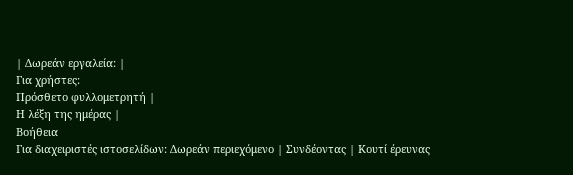| Δωρεάν εργαλεία: |
Για χρήστες:
Πρόσθετο φυλλομετρητή |
Η λέξη της ημέρας |
Βοήθεια
Για διαχειριστές ιστοσελίδων: Δωρεάν περιεχόμενο | Συνδέοντας | Κουτί έρευνας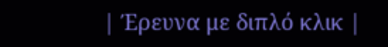| Έρευνα με διπλό κλικ |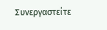Συνεργαστείτε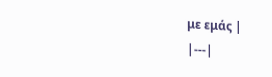με εμάς |
|---|